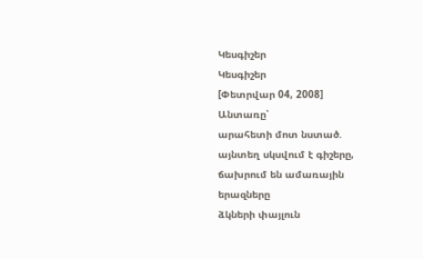Կեսգիշեր
Կեսգիշեր
[Փետրվար 04, 2008]
Անտառը՝
արահետի մոտ նստած.
այնտեղ սկսվում է գիշերը,
ճախրում են ամառային
երազները
ձկների փայլուն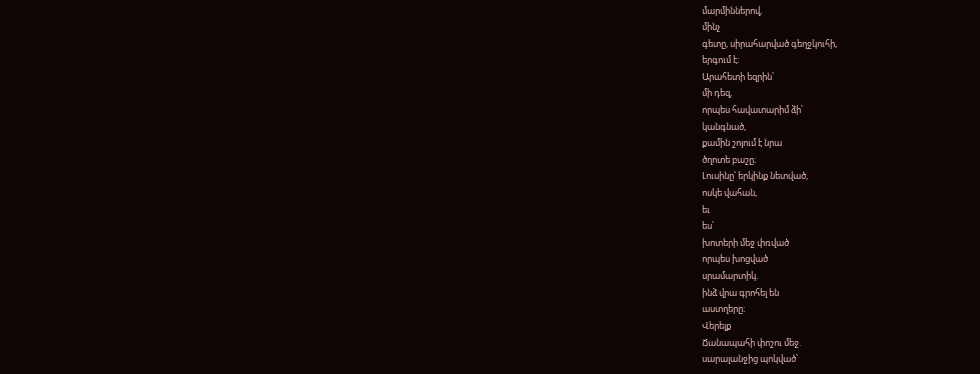մարմիններով,
մինչ
գետը, սիրահարված գեղջկուհի,
երգում է։
Արահետի եզրին՝
մի դեզ,
որպես հավատարիմ ձի՝
կանգնած,
քամին շոյում է նրա
ծղոտե բաշը։
Լուսինը՝ երկինք նետված,
ոսկե վահան,
եւ
ես՝
խոտերի մեջ փռված
որպես խոցված
սրամարտիկ.
ինձ վրա գրոհել են
աստղերը։
Վերելք
Ճանապահի փոշու մեջ.
սարալանջից պոկված՝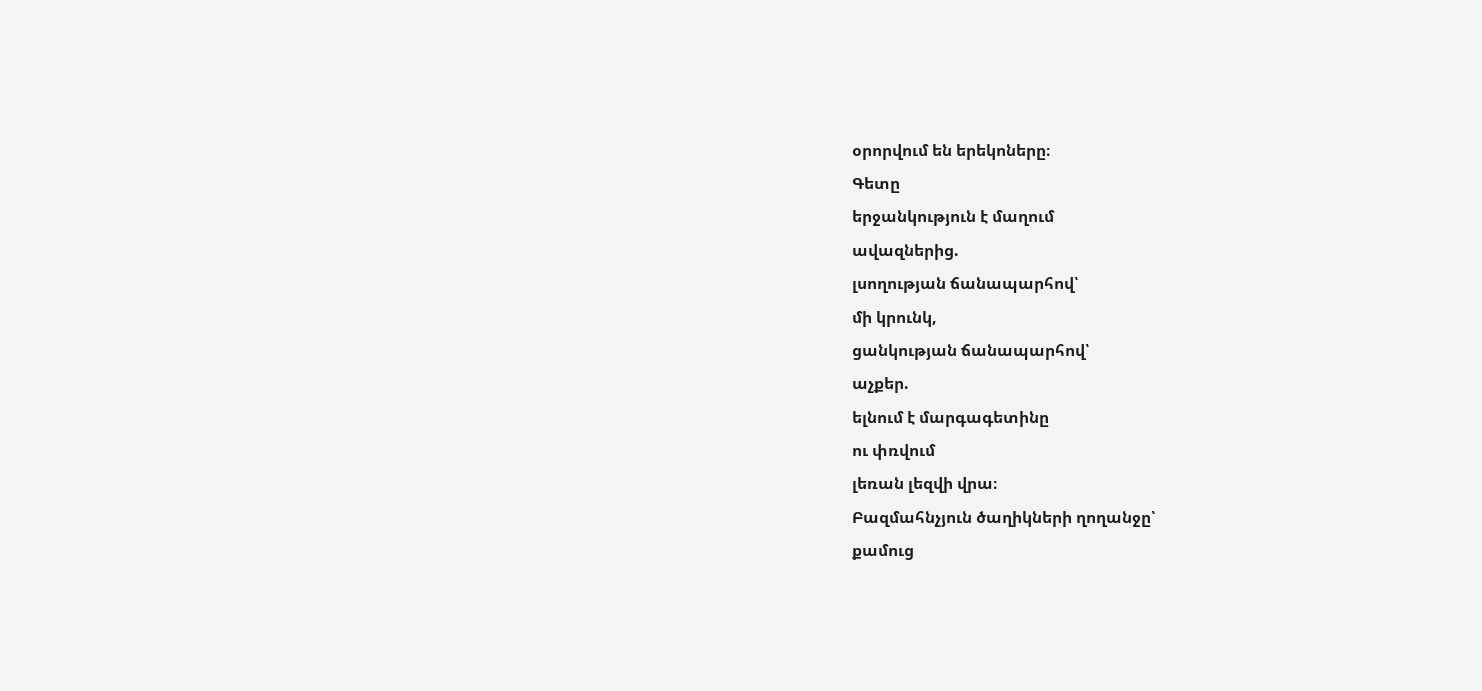օրորվում են երեկոները։
Գետը
երջանկություն է մաղում
ավազներից.
լսողության ճանապարհով՝
մի կրունկ,
ցանկության ճանապարհով՝
աչքեր.
ելնում է մարգագետինը
ու փռվում
լեռան լեզվի վրա։
Բազմահնչյուն ծաղիկների ղողանջը՝
քամուց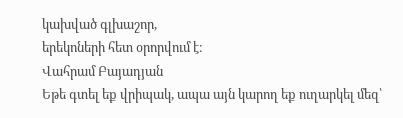կախված գլխաշոր,
երեկոների հետ օրորվում է։
Վահրամ Բայադյան
Եթե գտել եք վրիպակ, ապա այն կարող եք ուղարկել մեզ՝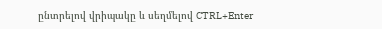ընտրելով վրիպակը և սեղմելով CTRL+Enter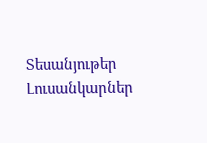Տեսանյութեր
Լուսանկարներ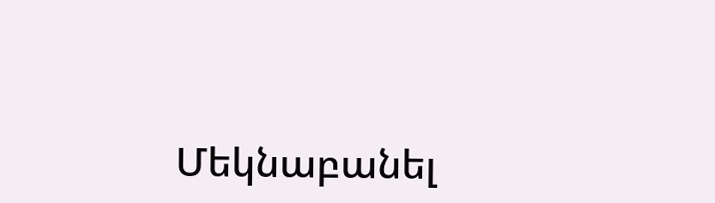Մեկնաբանել